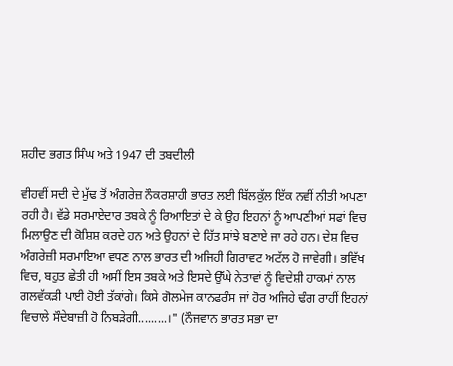ਸ਼ਹੀਦ ਭਗਤ ਸਿੰਘ ਅਤੇ 1947 ਦੀ ਤਬਦੀਲੀ

ਵੀਹਵੀਂ ਸਦੀ ਦੇ ਮੁੱਢ ਤੋਂ ਅੰਗਰੇਜ਼ ਨੌਕਰਸ਼ਾਹੀ ਭਾਰਤ ਲਈ ਬਿੱਲਕੁੱਲ ਇੱਕ ਨਵੀਂ ਨੀਤੀ ਅਪਣਾ ਰਹੀ ਹੈ। ਵੱਡੇ ਸਰਮਾਏਦਾਰ ਤਬਕੇ ਨੂੰ ਰਿਆਇਤਾਂ ਦੇ ਕੇ ਉਹ ਇਹਨਾਂ ਨੂੰ ਆਪਣੀਆਂ ਸਫਾਂ ਵਿਚ ਮਿਲਾਉਣ ਦੀ ਕੋਸ਼ਿਸ਼ ਕਰਦੇ ਹਨ ਅਤੇ ਉਹਨਾਂ ਦੇ ਹਿੱਤ ਸਾਂਝੇ ਬਣਾਏ ਜਾ ਰਹੇ ਹਨ। ਦੇਸ਼ ਵਿਚ ਅੰਗਰੇਜ਼ੀ ਸਰਮਾਇਆ ਵਧਣ ਨਾਲ ਭਾਰਤ ਦੀ ਅਜਿਹੀ ਗਿਰਾਵਟ ਅਟੱਲ ਹੋ ਜਾਵੇਗੀ। ਭਵਿੱਖ ਵਿਚ, ਬਹੁਤ ਛੇਤੀ ਹੀ ਅਸੀਂ ਇਸ ਤਬਕੇ ਅਤੇ ਇਸਦੇ ਉੱਘੇ ਨੇਤਾਵਾਂ ਨੂੰ ਵਿਦੇਸ਼ੀ ਹਾਕਮਾਂ ਨਾਲ ਗਲਵੱਕੜੀ ਪਾਈ ਹੋਈ ਤੱਕਾਂਗੇ। ਕਿਸੇ ਗੋਲਮੇਜ ਕਾਨਫਰੰਸ ਜਾਂ ਹੋਰ ਅਜਿਹੇ ਢੰਗ ਰਾਹੀਂ ਇਹਨਾਂ ਵਿਚਾਲੇ ਸੌਦੇਬਾਜ਼ੀ ਹੋ ਨਿਬੜੇਗੀ.........।" (ਨੌਜਵਾਨ ਭਾਰਤ ਸਭਾ ਦਾ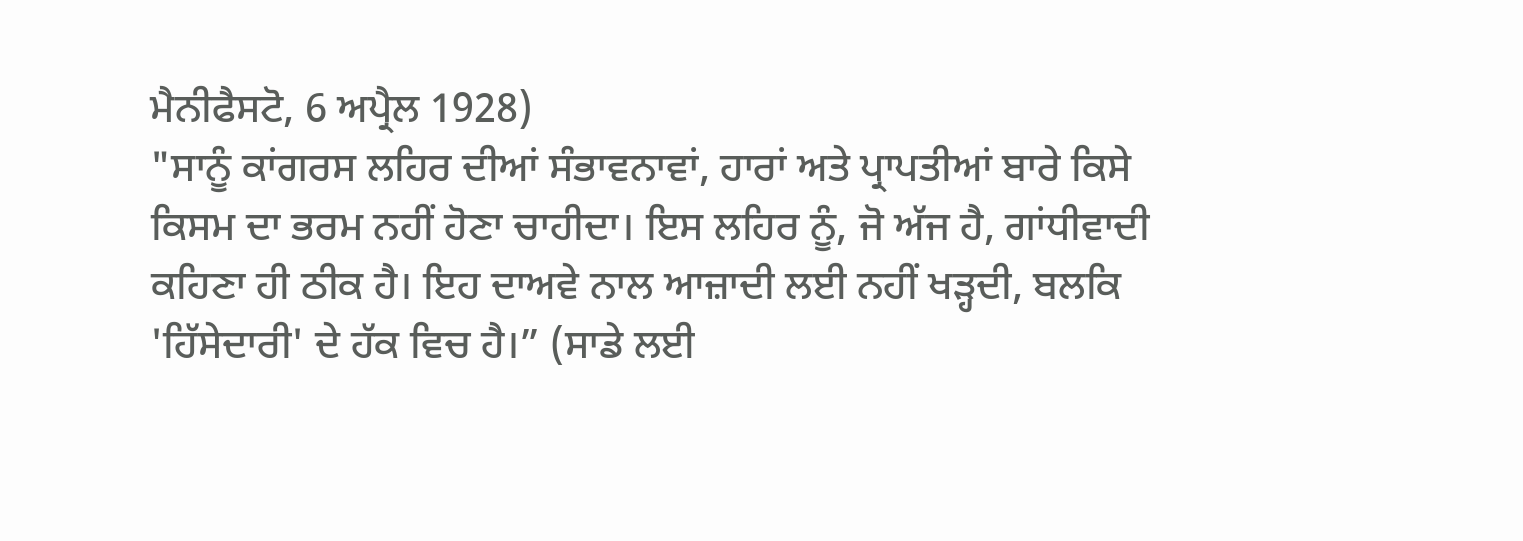ਮੈਨੀਫੈਸਟੋ, 6 ਅਪ੍ਰੈਲ 1928)
"ਸਾਨੂੰ ਕਾਂਗਰਸ ਲਹਿਰ ਦੀਆਂ ਸੰਭਾਵਨਾਵਾਂ, ਹਾਰਾਂ ਅਤੇ ਪ੍ਰਾਪਤੀਆਂ ਬਾਰੇ ਕਿਸੇ ਕਿਸਮ ਦਾ ਭਰਮ ਨਹੀਂ ਹੋਣਾ ਚਾਹੀਦਾ। ਇਸ ਲਹਿਰ ਨੂੰ, ਜੋ ਅੱਜ ਹੈ, ਗਾਂਧੀਵਾਦੀ ਕਹਿਣਾ ਹੀ ਠੀਕ ਹੈ। ਇਹ ਦਾਅਵੇ ਨਾਲ ਆਜ਼ਾਦੀ ਲਈ ਨਹੀਂ ਖੜ੍ਹਦੀ, ਬਲਕਿ 'ਹਿੱਸੇਦਾਰੀ' ਦੇ ਹੱਕ ਵਿਚ ਹੈ।” (ਸਾਡੇ ਲਈ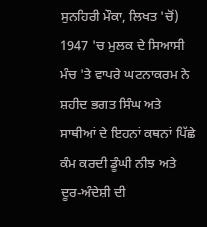ਸੁਨਹਿਰੀ ਮੌਕਾ, ਲਿਖਤ 'ਚੋਂ)
1947 'ਚ ਮੁਲਕ ਦੇ ਸਿਆਸੀ ਮੰਚ 'ਤੇ ਵਾਪਰੇ ਘਟਨਾਕਰਮ ਨੇ ਸ਼ਹੀਦ ਭਗਤ ਸਿੰਘ ਅਤੇ ਸਾਥੀਆਂ ਦੇ ਇਹਨਾਂ ਕਥਨਾਂ ਪਿੱਛੇ ਕੰਮ ਕਰਦੀ ਡੂੰਘੀ ਨੀਝ ਅਤੇ ਦੂਰ-ਅੰਦੇਸ਼ੀ ਦੀ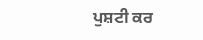ਪੁਸ਼ਟੀ ਕਰ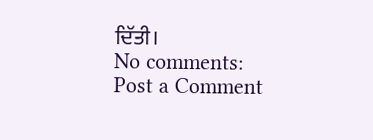ਦਿੱਤੀ।
No comments:
Post a Comment